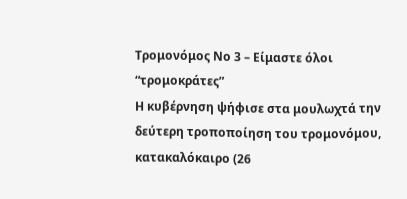Τρομονόμος Νο 3 – Είμαστε όλοι “τρομοκράτες”
Η κυβέρνηση ψήφισε στα μουλωχτά την δεύτερη τροποποίηση του τρομονόμου, κατακαλόκαιρο (26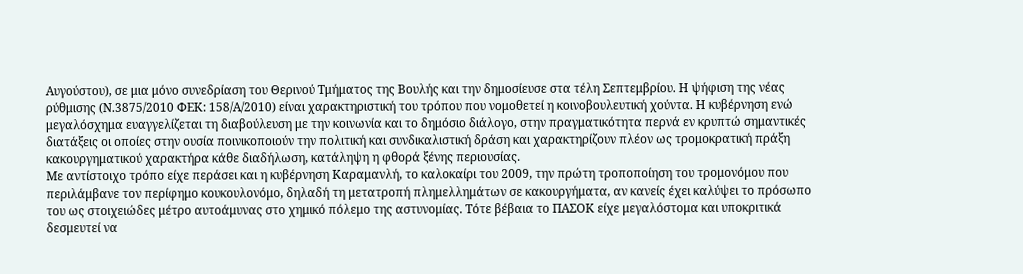Αυγούστου), σε μια μόνο συνεδρίαση του Θερινού Τμήματος της Βουλής και την δημοσίευσε στα τέλη Σεπτεμβρίου. Η ψήφιση της νέας ρύθμισης (Ν.3875/2010 ΦΕΚ: 158/Α/2010) είναι χαρακτηριστική του τρόπου που νομοθετεί η κοινοβουλευτική χούντα. Η κυβέρνηση ενώ μεγαλόσχημα ευαγγελίζεται τη διαβούλευση με την κοινωνία και το δημόσιο διάλογο, στην πραγματικότητα περνά εν κρυπτώ σημαντικές διατάξεις οι οποίες στην ουσία ποινικοποιούν την πολιτική και συνδικαλιστική δράση και χαρακτηρίζουν πλέον ως τρομοκρατική πράξη κακουργηματικού χαρακτήρα κάθε διαδήλωση, κατάληψη η φθορά ξένης περιουσίας.
Με αντίστοιχο τρόπο είχε περάσει και η κυβέρνηση Καραμανλή, το καλοκαίρι του 2009, την πρώτη τροποποίηση του τρομονόμου που περιλάμβανε τον περίφημο κουκουλονόμο, δηλαδή τη μετατροπή πλημελλημάτων σε κακουργήματα, αν κανείς έχει καλύψει το πρόσωπο του ως στοιχειώδες μέτρο αυτοάμυνας στο χημικό πόλεμο της αστυνομίας. Τότε βέβαια το ΠΑΣΟΚ είχε μεγαλόστομα και υποκριτικά δεσμευτεί να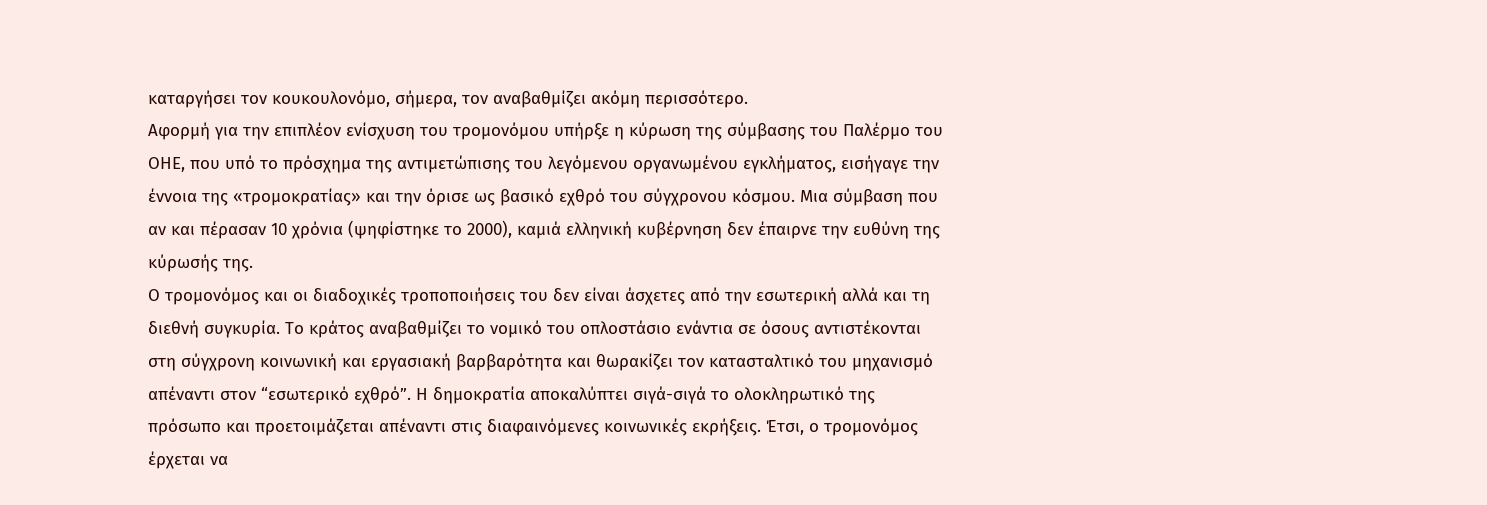καταργήσει τον κουκουλονόμο, σήμερα, τον αναβαθμίζει ακόμη περισσότερο.
Αφορμή για την επιπλέον ενίσχυση του τρομονόμου υπήρξε η κύρωση της σύμβασης του Παλέρμο του ΟΗΕ, που υπό το πρόσχημα της αντιμετώπισης του λεγόμενου οργανωμένου εγκλήματος, εισήγαγε την έννοια της «τρομοκρατίας» και την όρισε ως βασικό εχθρό του σύγχρονου κόσμου. Μια σύμβαση που αν και πέρασαν 10 χρόνια (ψηφίστηκε το 2000), καμιά ελληνική κυβέρνηση δεν έπαιρνε την ευθύνη της κύρωσής της.
Ο τρομονόμος και οι διαδοχικές τροποποιήσεις του δεν είναι άσχετες από την εσωτερική αλλά και τη διεθνή συγκυρία. Το κράτος αναβαθμίζει το νομικό του οπλοστάσιο ενάντια σε όσους αντιστέκονται στη σύγχρονη κοινωνική και εργασιακή βαρβαρότητα και θωρακίζει τον κατασταλτικό του μηχανισμό απέναντι στον “εσωτερικό εχθρό”. Η δημοκρατία αποκαλύπτει σιγά-σιγά το ολοκληρωτικό της πρόσωπο και προετοιμάζεται απέναντι στις διαφαινόμενες κοινωνικές εκρήξεις. Έτσι, ο τρομονόμος έρχεται να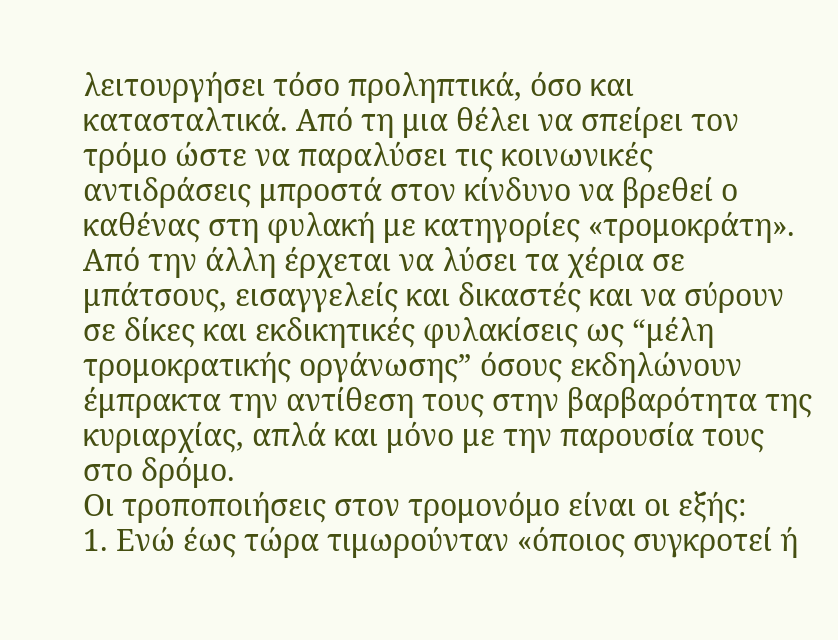λειτουργήσει τόσο προληπτικά, όσο και κατασταλτικά. Από τη μια θέλει να σπείρει τον τρόμο ώστε να παραλύσει τις κοινωνικές αντιδράσεις μπροστά στον κίνδυνο να βρεθεί ο καθένας στη φυλακή με κατηγορίες «τρομοκράτη». Από την άλλη έρχεται να λύσει τα χέρια σε μπάτσους, εισαγγελείς και δικαστές και να σύρουν σε δίκες και εκδικητικές φυλακίσεις ως “μέλη τρομοκρατικής οργάνωσης” όσους εκδηλώνουν έμπρακτα την αντίθεση τους στην βαρβαρότητα της κυριαρχίας, απλά και μόνο με την παρουσία τους στο δρόμο.
Οι τροποποιήσεις στον τρομονόμο είναι οι εξής:
1. Ενώ έως τώρα τιμωρούνταν «όποιος συγκροτεί ή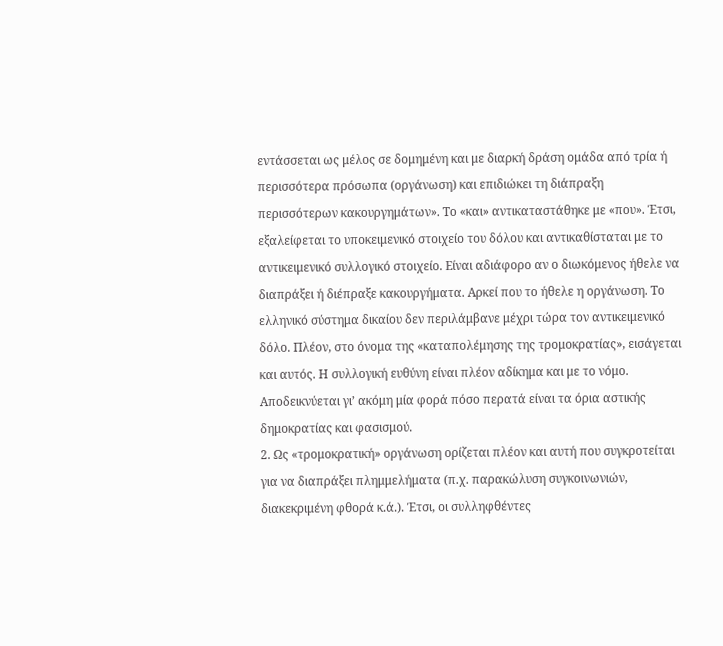εντάσσεται ως μέλος σε δομημένη και με διαρκή δράση ομάδα από τρία ή περισσότερα πρόσωπα (οργάνωση) και επιδιώκει τη διάπραξη περισσότερων κακουργημάτων». Το «και» αντικαταστάθηκε με «που». Έτσι, εξαλείφεται το υποκειμενικό στοιχείο του δόλου και αντικαθίσταται με το αντικειμενικό συλλογικό στοιχείο. Είναι αδιάφορο αν ο διωκόμενος ήθελε να διαπράξει ή διέπραξε κακουργήματα. Αρκεί που το ήθελε η οργάνωση. Το ελληνικό σύστημα δικαίου δεν περιλάμβανε μέχρι τώρα τον αντικειμενικό δόλο. Πλέον, στο όνομα της «καταπολέμησης της τρομοκρατίας», εισάγεται και αυτός. Η συλλογική ευθύνη είναι πλέον αδίκημα και με το νόμο. Αποδεικνύεται γι’ ακόμη μία φορά πόσο περατά είναι τα όρια αστικής δημοκρατίας και φασισμού.
2. Ως «τρομοκρατική» οργάνωση ορίζεται πλέον και αυτή που συγκροτείται για να διαπράξει πλημμελήματα (π.χ. παρακώλυση συγκοινωνιών, διακεκριμένη φθορά κ.ά.). Έτσι, οι συλληφθέντες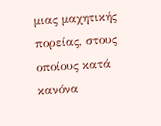μιας μαχητικής πορείας, στους οποίους κατά κανόνα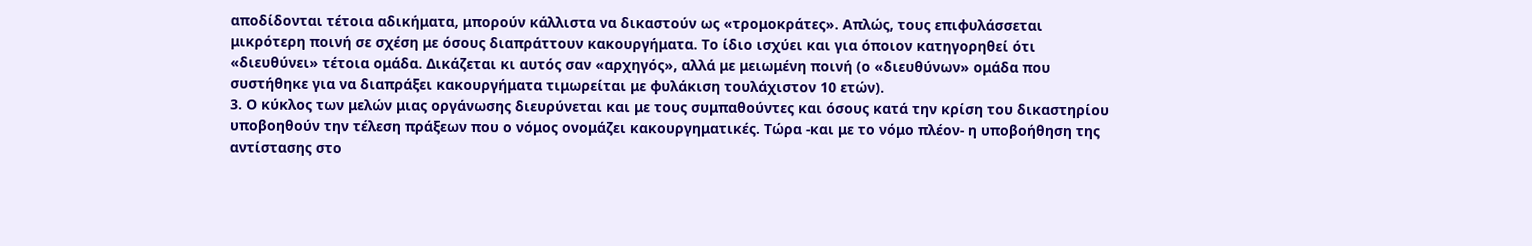αποδίδονται τέτοια αδικήματα, μπορούν κάλλιστα να δικαστούν ως «τρομοκράτες». Απλώς, τους επιφυλάσσεται μικρότερη ποινή σε σχέση με όσους διαπράττουν κακουργήματα. Το ίδιο ισχύει και για όποιον κατηγορηθεί ότι «διευθύνει» τέτοια ομάδα. Δικάζεται κι αυτός σαν «αρχηγός», αλλά με μειωμένη ποινή (ο «διευθύνων» ομάδα που συστήθηκε για να διαπράξει κακουργήματα τιμωρείται με φυλάκιση τουλάχιστον 10 ετών).
3. Ο κύκλος των μελών μιας οργάνωσης διευρύνεται και με τους συμπαθούντες και όσους κατά την κρίση του δικαστηρίου υποβοηθούν την τέλεση πράξεων που ο νόμος ονομάζει κακουργηματικές. Τώρα -και με το νόμο πλέον- η υποβοήθηση της αντίστασης στο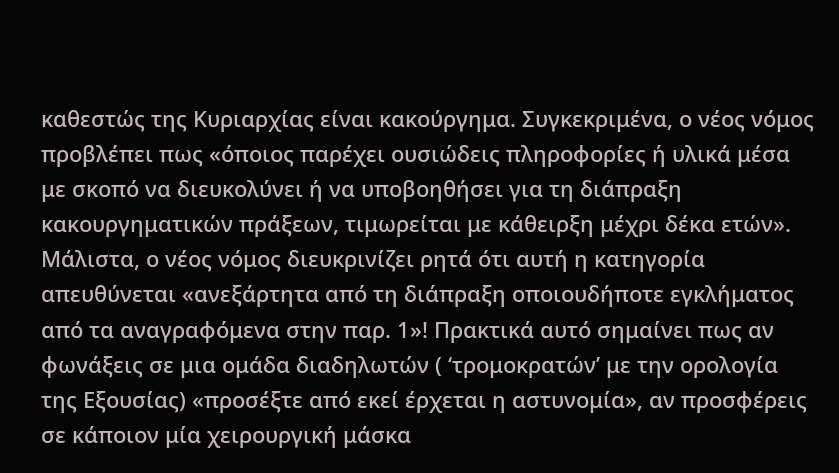καθεστώς της Κυριαρχίας είναι κακούργημα. Συγκεκριμένα, ο νέος νόμος προβλέπει πως «όποιος παρέχει ουσιώδεις πληροφορίες ή υλικά μέσα με σκοπό να διευκολύνει ή να υποβοηθήσει για τη διάπραξη κακουργηματικών πράξεων, τιμωρείται με κάθειρξη μέχρι δέκα ετών». Μάλιστα, ο νέος νόμος διευκρινίζει ρητά ότι αυτή η κατηγορία απευθύνεται «ανεξάρτητα από τη διάπραξη οποιουδήποτε εγκλήματος από τα αναγραφόμενα στην παρ. 1»! Πρακτικά αυτό σημαίνει πως αν φωνάξεις σε μια ομάδα διαδηλωτών ( ‘τρομοκρατών’ με την ορολογία της Εξουσίας) «προσέξτε από εκεί έρχεται η αστυνομία», αν προσφέρεις σε κάποιον μία χειρουργική μάσκα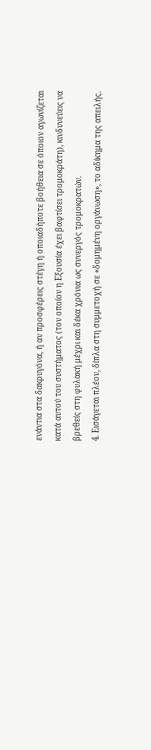ενάντια στα δακρυγόνα, ή αν προσφέρεις στέγη ή οποιαδήποτε βοήθεια σε όποιον αγωνίζεται κατά αυτού του συστήματος (τον οποίον η Εξουσία έχει βαφτίσει τρομοκράτη), κινδυνεύεις να βρεθείς στη φυλακή μέχρι και δέκα χρόνια ως συνεργός τρομοκρατών.
4. Εισάγεται πλέον, δίπλα στη συμμετοχή σε «δομημένη οργάνωση», το αδίκημα της απειλής.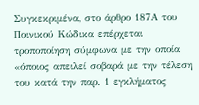Συγκεκριμένα, στο άρθρο 187Α του Ποινικού Κώδικα επέρχεται τροποποίηση σύμφωνα με την οποία «όποιος απειλεί σοβαρά με την τέλεση του κατά την παρ. 1 εγκλήματος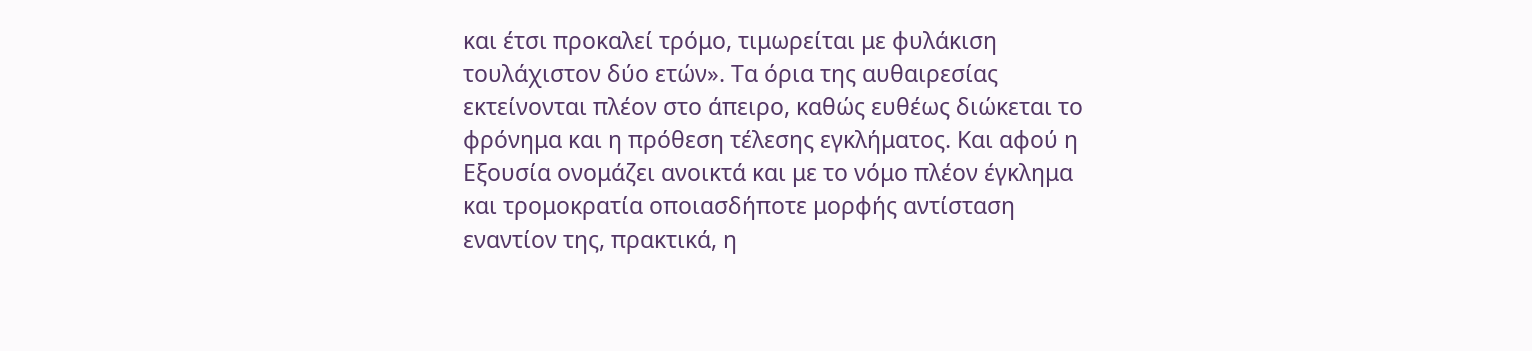και έτσι προκαλεί τρόμο, τιμωρείται με φυλάκιση τουλάχιστον δύο ετών». Τα όρια της αυθαιρεσίας εκτείνονται πλέον στο άπειρο, καθώς ευθέως διώκεται το φρόνημα και η πρόθεση τέλεσης εγκλήματος. Και αφού η Εξουσία ονομάζει ανοικτά και με το νόμο πλέον έγκλημα και τρομοκρατία οποιασδήποτε μορφής αντίσταση εναντίον της, πρακτικά, η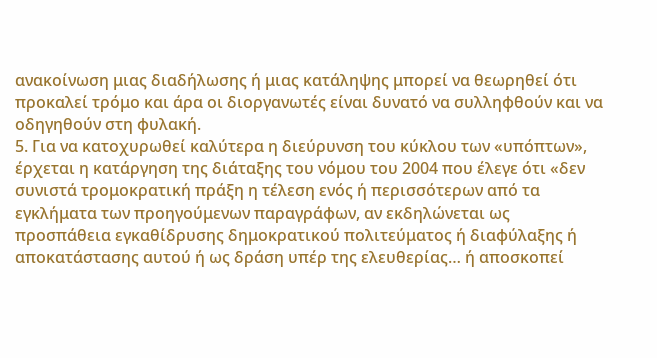ανακοίνωση μιας διαδήλωσης ή μιας κατάληψης μπορεί να θεωρηθεί ότι προκαλεί τρόμο και άρα οι διοργανωτές είναι δυνατό να συλληφθούν και να οδηγηθούν στη φυλακή.
5. Για να κατοχυρωθεί καλύτερα η διεύρυνση του κύκλου των «υπόπτων», έρχεται η κατάργηση της διάταξης του νόμου του 2004 που έλεγε ότι «δεν συνιστά τρομοκρατική πράξη η τέλεση ενός ή περισσότερων από τα εγκλήματα των προηγούμενων παραγράφων, αν εκδηλώνεται ως προσπάθεια εγκαθίδρυσης δημοκρατικού πολιτεύματος ή διαφύλαξης ή αποκατάστασης αυτού ή ως δράση υπέρ της ελευθερίας… ή αποσκοπεί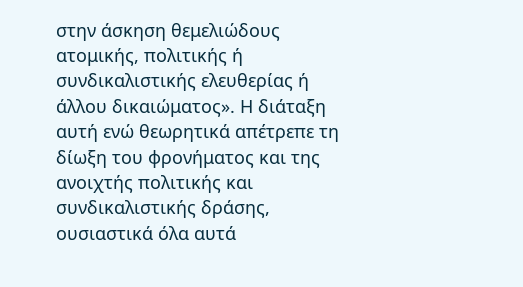στην άσκηση θεμελιώδους ατομικής, πολιτικής ή συνδικαλιστικής ελευθερίας ή άλλου δικαιώματος». Η διάταξη αυτή ενώ θεωρητικά απέτρεπε τη δίωξη του φρονήματος και της ανοιχτής πολιτικής και συνδικαλιστικής δράσης, ουσιαστικά όλα αυτά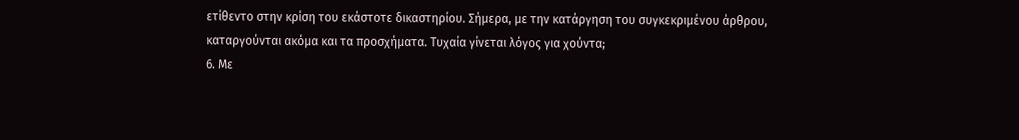ετίθεντο στην κρίση του εκάστοτε δικαστηρίου. Σήμερα, με την κατάργηση του συγκεκριμένου άρθρου, καταργούνται ακόμα και τα προσχήματα. Τυχαία γίνεται λόγος για χούντα;
6. Με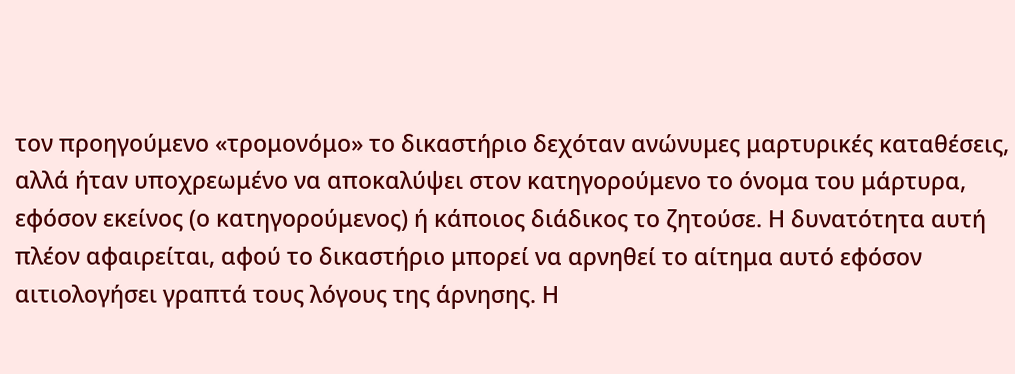τον προηγούμενο «τρομονόμο» το δικαστήριο δεχόταν ανώνυμες μαρτυρικές καταθέσεις, αλλά ήταν υποχρεωμένο να αποκαλύψει στον κατηγορούμενο το όνομα του μάρτυρα, εφόσον εκείνος (ο κατηγορούμενος) ή κάποιος διάδικος το ζητούσε. Η δυνατότητα αυτή πλέον αφαιρείται, αφού το δικαστήριο μπορεί να αρνηθεί το αίτημα αυτό εφόσον αιτιολογήσει γραπτά τους λόγους της άρνησης. Η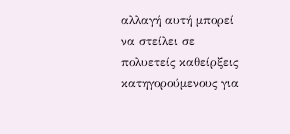αλλαγή αυτή μπορεί να στείλει σε πολυετείς καθείρξεις κατηγορούμενους για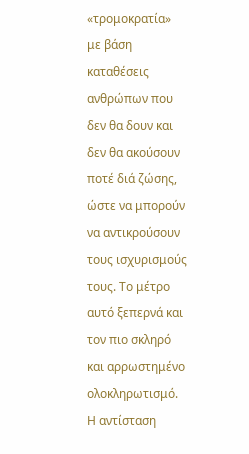«τρομοκρατία» με βάση καταθέσεις ανθρώπων που δεν θα δουν και δεν θα ακούσουν ποτέ διά ζώσης, ώστε να μπορούν να αντικρούσουν τους ισχυρισμούς τους. Το μέτρο αυτό ξεπερνά και τον πιο σκληρό και αρρωστημένο ολοκληρωτισμό. Η αντίσταση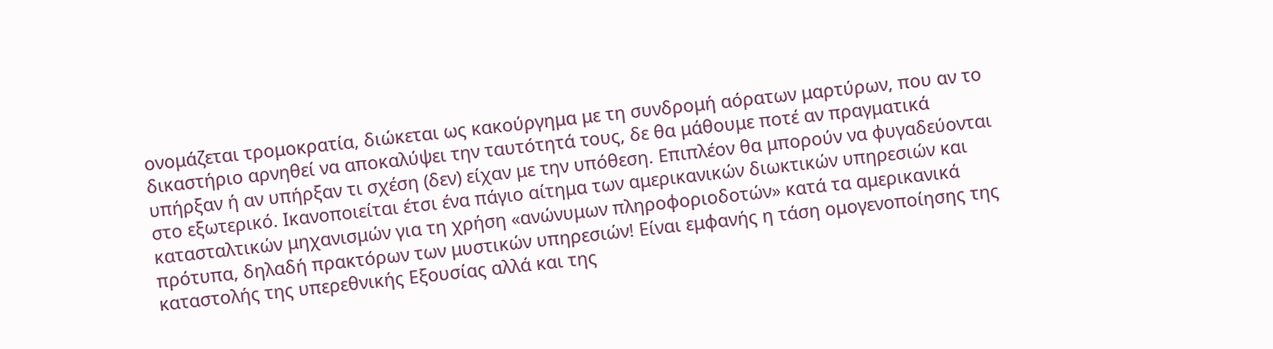ονομάζεται τρομοκρατία, διώκεται ως κακούργημα με τη συνδρομή αόρατων μαρτύρων, που αν το δικαστήριο αρνηθεί να αποκαλύψει την ταυτότητά τους, δε θα μάθουμε ποτέ αν πραγματικά υπήρξαν ή αν υπήρξαν τι σχέση (δεν) είχαν με την υπόθεση. Επιπλέον θα μπορούν να φυγαδεύονται στο εξωτερικό. Ικανοποιείται έτσι ένα πάγιο αίτημα των αμερικανικών διωκτικών υπηρεσιών και κατασταλτικών μηχανισμών για τη χρήση «ανώνυμων πληροφοριοδοτών» κατά τα αμερικανικά πρότυπα, δηλαδή πρακτόρων των μυστικών υπηρεσιών! Είναι εμφανής η τάση ομογενοποίησης της καταστολής της υπερεθνικής Εξουσίας αλλά και της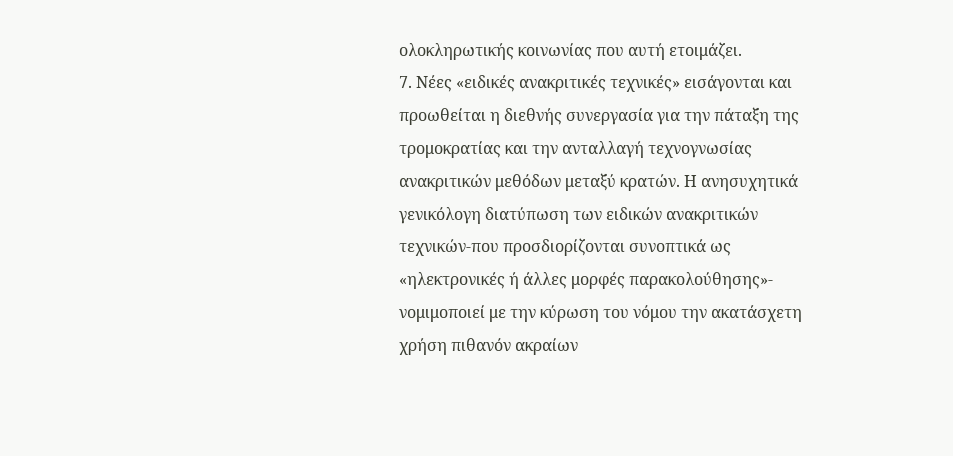ολοκληρωτικής κοινωνίας που αυτή ετοιμάζει.
7. Νέες «ειδικές ανακριτικές τεχνικές» εισάγονται και προωθείται η διεθνής συνεργασία για την πάταξη της τρομοκρατίας και την ανταλλαγή τεχνογνωσίας ανακριτικών μεθόδων μεταξύ κρατών. Η ανησυχητικά γενικόλογη διατύπωση των ειδικών ανακριτικών τεχνικών-που προσδιορίζονται συνοπτικά ως «ηλεκτρονικές ή άλλες μορφές παρακολούθησης»- νομιμοποιεί με την κύρωση του νόμου την ακατάσχετη χρήση πιθανόν ακραίων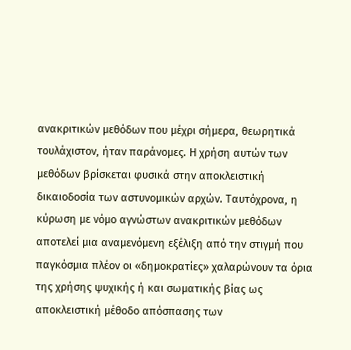ανακριτικών μεθόδων που μέχρι σήμερα, θεωρητικά τουλάχιστον, ήταν παράνομες. Η χρήση αυτών των μεθόδων βρίσκεται φυσικά στην αποκλειστική δικαιοδοσία των αστυνομικών αρχών. Ταυτόχρονα, η κύρωση με νόμο αγνώστων ανακριτικών μεθόδων αποτελεί μια αναμενόμενη εξέλιξη από την στιγμή που παγκόσμια πλέον οι «δημοκρατίες» χαλαρώνουν τα όρια της χρήσης ψυχικής ή και σωματικής βίας ως αποκλειστική μέθοδο απόσπασης των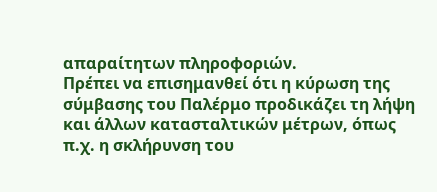απαραίτητων πληροφοριών.
Πρέπει να επισημανθεί ότι η κύρωση της σύμβασης του Παλέρμο προδικάζει τη λήψη και άλλων κατασταλτικών μέτρων, όπως π.χ. η σκλήρυνση του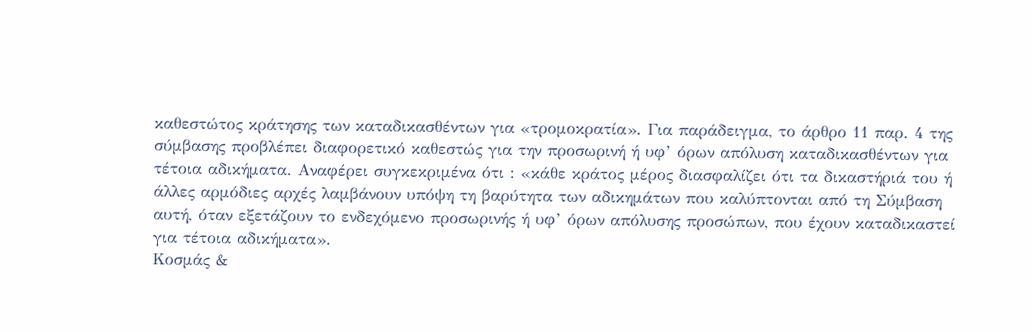καθεστώτος κράτησης των καταδικασθέντων για «τρομοκρατία». Για παράδειγμα, το άρθρο 11 παρ. 4 της σύμβασης προβλέπει διαφορετικό καθεστώς για την προσωρινή ή υφ’ όρων απόλυση καταδικασθέντων για τέτοια αδικήματα. Αναφέρει συγκεκριμένα ότι : «κάθε κράτος μέρος διασφαλίζει ότι τα δικαστήριά του ή άλλες αρμόδιες αρχές λαμβάνουν υπόψη τη βαρύτητα των αδικημάτων που καλύπτονται από τη Σύμβαση αυτή, όταν εξετάζουν το ενδεχόμενο προσωρινής ή υφ’ όρων απόλυσης προσώπων, που έχουν καταδικαστεί για τέτοια αδικήματα».
Kοσμάς &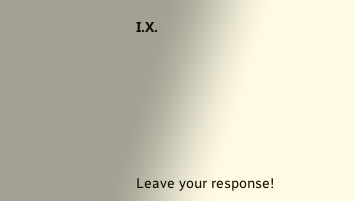Ι.Χ.







Leave your response!